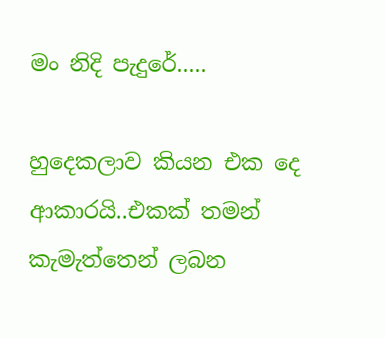මං නිදි පැදුරේ.....

හුදෙකලාව කියන එක දෙ ආකාරයි..එකක් තමන් කැමැත්තෙන් ලබන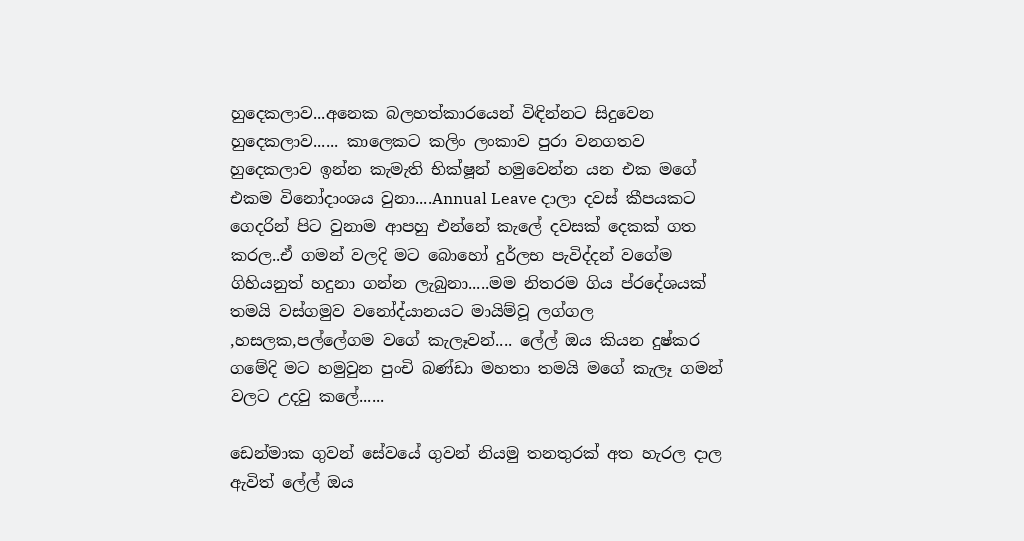හුදෙකලාව...අනෙක බලහත්කාරයෙන් විඳින්නට සිදුවෙන හුදෙකලාව...... කාලෙකට කලිං ලංකාව පුරා වනගතව හුදෙකලාව ඉන්න කැමැති භික්ෂූන් හමුවෙන්න යන එක මගේ එකම විනෝදාංශය වුනා....Annual Leave දාලා දවස් කීපයකට ගෙදරින් පිට වුනාම ආපහු එන්නේ කැලේ දවසක් දෙකක් ගත කරල..ඒ ගමන් වලදි මට බොහෝ දුර්ලභ පැවිද්දන් වගේම ගිහියනුත් හදුනා ගන්න ලැබුනා.....මම නිතරම ගිය ප්රදේශයක් තමයි වස්ගමුව වනෝද්යානයට මායිම්වූ ලග්ගල ,හසලක,පල්ලේගම වගේ කැලෑවන්.... ලේල් ඔය කියන දුෂ්කර ගමේදි මට හමුවුන පුංචි බණ්ඩා මහතා තමයි මගේ කැලෑ ගමන් වලට උදවු කලේ......

ඩෙන්මාක ගුවන් සේවයේ ගුවන් නියමු තනතුරක් අත හැරල දාල ඇවිත් ලේල් ඔය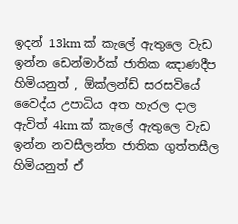ඉදන් 13km ක් කැලේ ඇතුලෙ වැඩ ඉන්න ඩෙන්මාර්ක් ජාතික ඤාණදීප හිමියනුත් , ඕක්ලන්ඩ් සරසවියේ වෛද්ය උපාධිය අත හැරල දාල ඇවිත් 4km ක් කැලේ ඇතුලෙ වැඩ ඉන්න නවසීලන්ත ජාතික ගුත්තසීල හිමියනුත් ඒ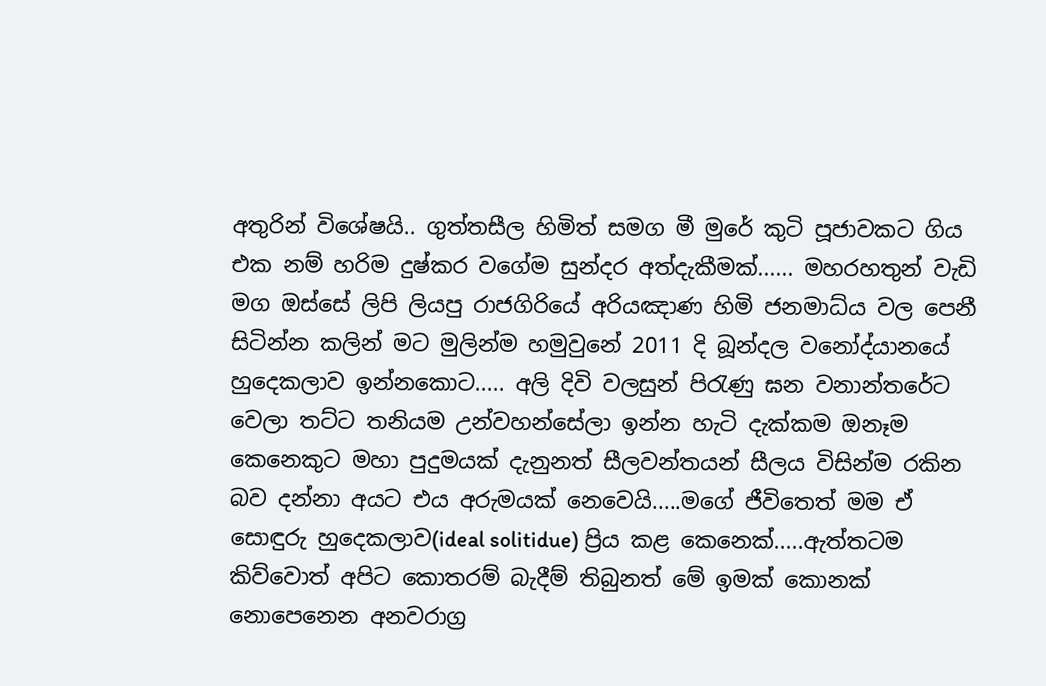අතුරින් විශේෂයි.. ගුත්තසීල හිමිත් සමග මී මුරේ කුටි පූජාවකට ගිය එක නම් හරිම දුෂ්කර වගේම සුන්දර අත්දැකීමක්...... මහරහතුන් වැඩි මග ඔස්සේ ලිපි ලියපු රාජගිරියේ අරියඤාණ හිමි ජනමාධ්ය වල පෙනී සිටින්න කලින් මට මුලින්ම හමුවුනේ 2011 දි බූන්දල වනෝද්යානයේ හුදෙකලාව ඉන්නකොට..... අලි දිවි වලසුන් පිරැණු ඝන වනාන්තරේට වෙලා තට්ට තනියම උන්වහන්සේලා ඉන්න හැටි දැක්කම ඔනෑම කෙනෙකුට මහා පුදුමයක් දැනුනත් සීලවන්තයන් සීලය විසින්ම රකින බව දන්නා අයට එය අරුමයක් නෙවෙයි.....මගේ ජීවිතෙත් මම ඒ සොඳුරු හුදෙකලාව(ideal solitidue) ප්‍රිය කළ කෙනෙක්.....ඇත්තටම කිව්වොත් අපිට කොතරම් බැදීම් තිබුනත් මේ ඉමක් කොනක් නොපෙනෙන අනවරාග්‍ර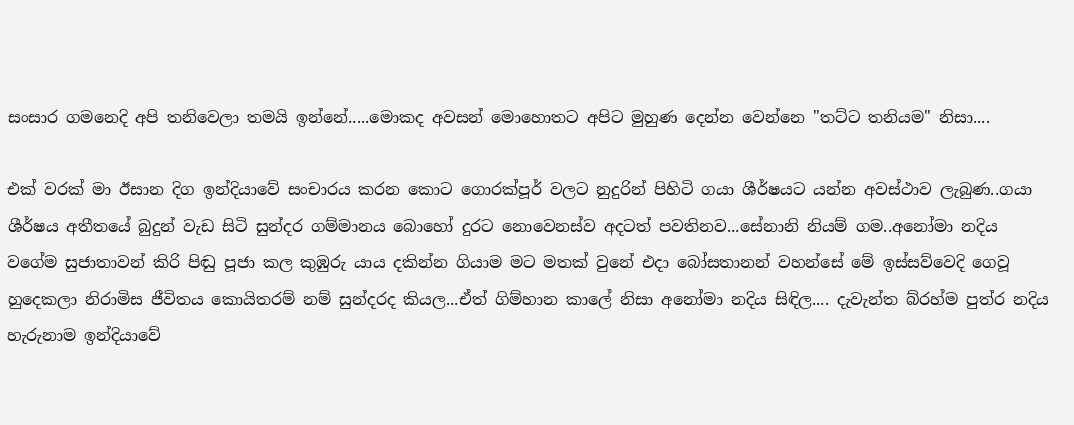සංසාර ගමනෙදි අපි තනිවෙලා තමයි ඉන්නේ.....මොකද අවසන් මොහොතට අපිට මුහුණ දෙන්න වෙන්නෙ "තට්ට තනියම" නිසා....

එක් වරක් මා ඊසාන දිග ඉන්දියාවේ සංචාරය කරන කොට ගොරක්පූර් වලට නුදුරින් පිහිටි ගයා ශීර්ෂයට යන්න අවස්ථාව ලැබුණ..ගයා ශීර්ෂය අතීතයේ බුදුන් වැඩ සිටි සුන්දර ගම්මානය බොහෝ දුරට නොවෙනස්ව අදටත් පවතිනව...සේනානි නියම් ගම..අනෝමා නදිය වගේම සුජාතාවන් කිරි පිඬු පූජා කල කුඹුරු යාය දකින්න ගියාම මට මතක් වුනේ එදා බෝසතානන් වහන්සේ මේ ඉස්සව්වෙදි ගෙවූ හුදෙකලා නිරාමිස ජීවිතය කොයිතරම් නම් සුන්දරද කියල...ඒත් ගිම්හාන කාලේ නිසා අනෝමා නදිය සිඳිල.... දැවැන්ත බ්රහ්ම පුත්ර නදිය හැරුනාම ඉන්දියාවේ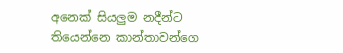අනෙක් සියලුම නදීන්ට තියෙන්නෙ කාන්තාවන්ගෙ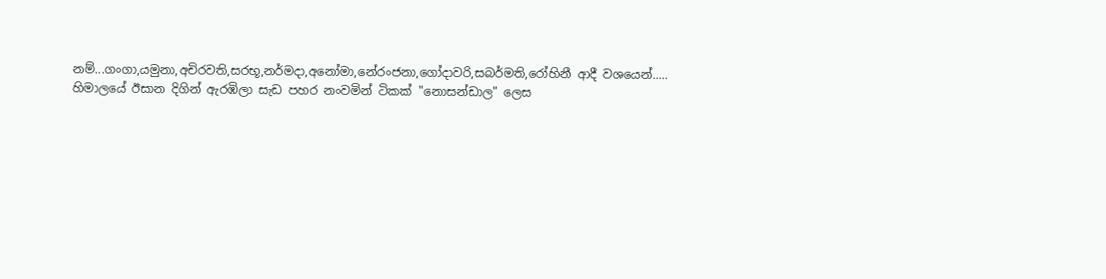නම්...ගංගා,යමුනා,අචිරවති,සරභූ,නර්මදා,අනෝමා,නේරංජනා,ගෝදාවරි,සබර්මති,රෝහිනී ආදී වශයෙන්..... හිමාලයේ ඊසාන දිගින් ඇරඹිලා සැඩ පහර නංවමින් ටිකක් "නොසන්ඩාල" ලෙස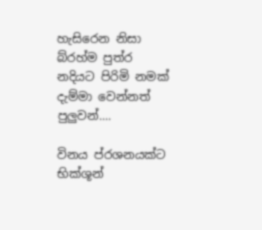හැසිරෙන නිසා බ්රහ්ම පුත්ර නදියට පිරිමි නමක් දැම්මා වෙන්නත් පුලුවන්....

විනය ප්රශනයක්ට භික්ශූන්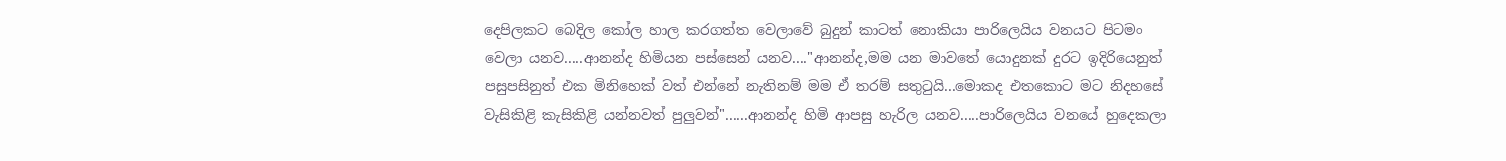දෙපිලකට බෙදිල කෝල හාල කරගත්ත වෙලාවේ බුදුන් කාටත් නොකියා පාරිලෙයිය වනයට පිටමං වෙලා යනව.....ආනන්ද හිමියන පස්සෙන් යනව...."ආනන්ද,මම යන මාවතේ යොදුනක් දුරට ඉදිරියෙනුත් පසුපසිනුත් එක මිනිහෙක් වත් එන්නේ නැතිනම් මම ඒ තරම් සතුටුයි...මොකද එතකොට මට නිදහසේ වැසිකිළි කැසිකිළි යන්නවත් පුලුවන්"......ආනන්ද හිමි ආපසු හැරිල යනව.....පාරිලෙයිය වනයේ හුදෙකලා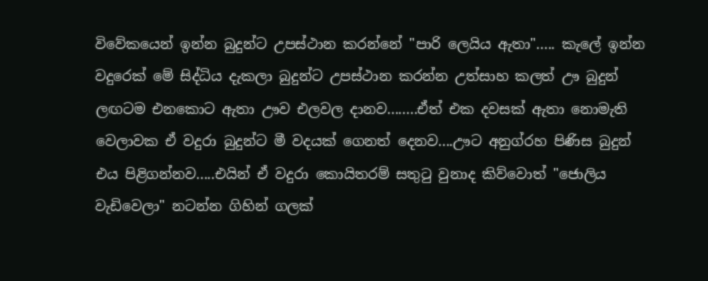විවේකයෙන් ඉන්න බුදුන්ට උපස්ථාන කරන්නේ "පාරි ලෙයිය ඇතා"..... කැලේ ඉන්න වදුරෙක් මේ සිද්ධිය දැකලා බුදුන්ට උපස්ථාන කරන්න උත්සාහ කලත් ඌ බුදුන් ලඟටම එනකොට ඇතා ඌව එලවල දානව........ඒත් එක දවසක් ඇතා නොමැති වෙලාවක ඒ වදුරා බුදුන්ට මී වදයක් ගෙනත් දෙනව....ඌට අනුග්රහ පිණිස බුදුන් එය පිළිගන්නව.....එයින් ඒ වදුරා කොයිතරම් සතුටු වුනාද කිව්වොත් "ජොලිය වැඩිවෙලා" නටන්න ගිහින් ගලක්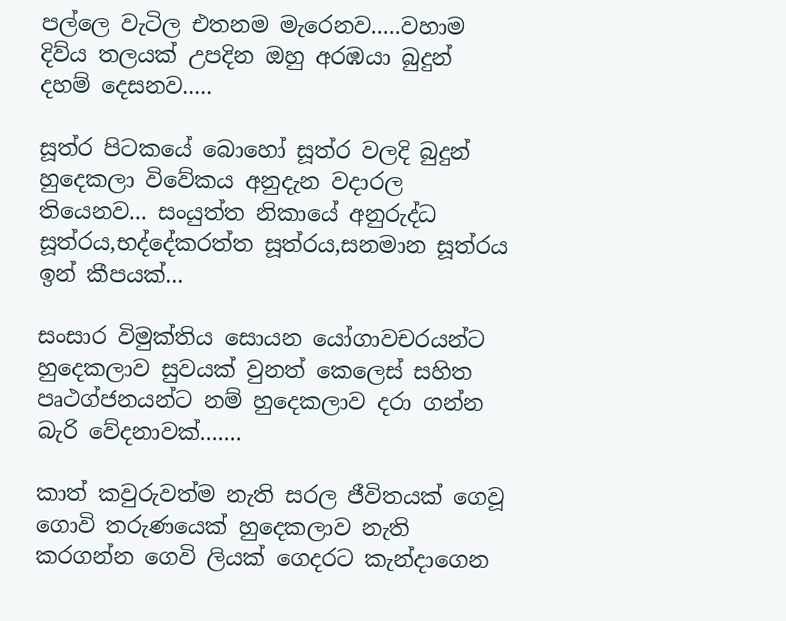පල්ලෙ වැටිල එතනම මැරෙනව.....වහාම දිව්ය තලයක් උපදින ඔහු අරඹයා බුදුන් දහම් දෙසනව.....

සූත්ර පිටකයේ බොහෝ සූත්ර වලදි බුදුන් හුදෙකලා විවේකය අනුදැන වදාරල තියෙනව... සංයුත්ත නිකායේ අනුරුද්ධ සූත්රය,භද්දේකරත්ත සූත්රය,සනමාන සූත්රය ඉන් කීපයක්...

සංසාර විමුක්තිය සොයන යෝගාවචරයන්ට හුදෙකලාව සුවයක් වුනත් කෙලෙස් සහිත පෘථග්ජනයන්ට නම් හුදෙකලාව දරා ගන්න බැරි වේදනාවක්.......

කාත් කවුරුවත්ම නැති සරල ජීවිතයක් ගෙවූ ගොවි තරුණයෙක් හුදෙකලාව නැති කරගන්න ගෙවි ලියක් ගෙදරට කැන්දාගෙන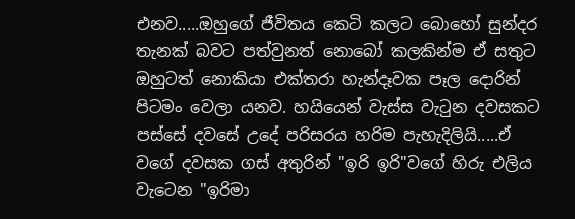එනව.....ඔහුගේ ජීවිතය කෙටි කලට බොහෝ සුන්දර තැනක් බවට පත්වුනත් නොබෝ කලකින්ම ඒ සතුට ඔහුටත් නොකියා එක්තරා හැන්දෑවක පෑල දොරින් පිටමං වෙලා යනව. හයියෙන් වැස්ස වැටුන දවසකට පස්සේ දවසේ උදේ පරිසරය හරිම පැහැදිලියි.....ඒ වගේ දවසක ගස් අතුරින් "ඉරි ඉරි"වගේ හිරු එලිය වැටෙන "ඉරිමා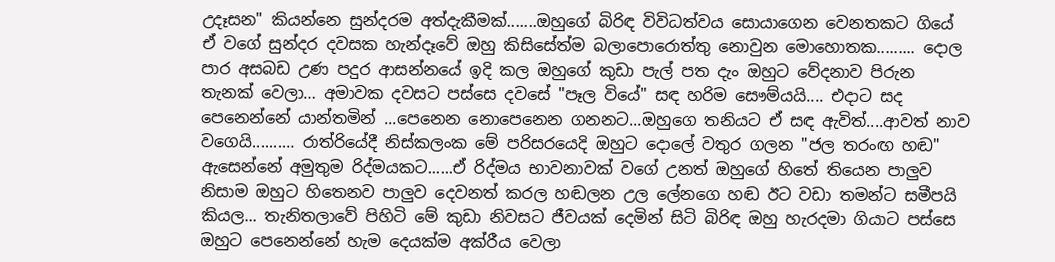උදෑසන" කියන්නෙ සුන්දරම අත්දැකීමක්.......ඔහුගේ බිරිඳ විවිධත්වය සොයාගෙන වෙනතකට ගියේ ඒ වගේ සුන්දර දවසක හැන්දෑවේ ඔහු කිසිසේත්ම බලාපොරොත්තු නොවුන මොහොතක......... දොල පාර අසබඩ උණ පදුර ආසන්නයේ ඉදි කල ඔහුගේ කුඩා පැල් පත දැං ඔහුට වේදනාව පිරුන තැනක් වෙලා… අමාවක දවසට පස්සෙ දවසේ "පෑල වියේ" සඳ හරිම සෞම්යයි.... එදාට සද පෙනෙන්නේ යාන්තමින් ...පෙනෙන නොපෙනෙන ගනනට...ඔහුගෙ තනියට ඒ සඳ ඇවිත්....ආවත් නාව වගෙයි.......… රාත්රියේදී නිස්කලංක මේ පරිසරයෙදි ඔහුට දොලේ වතුර ගලන "ජල තරංඟ හඬ" ඇසෙන්නේ අමුතුම රිද්මයකට......ඒ රිද්මය භාවනාවක් වගේ උනත් ඔහුගේ හිතේ තියෙන පාලුව නිසාම ඔහුට හිතෙනව පාලුව දෙවනත් කරල හඬලන උල ලේනගෙ හඬ ඊට වඩා තමන්ට සමීපයි කියල... තැනිතලාවේ පිහිටි මේ කුඩා නිවසට ජීවයක් දෙමින් සිටි බිරිඳ ඔහු හැරදමා ගියාට පස්සෙ ඔහුට පෙනෙන්නේ හැම දෙයක්ම අක්රීය වෙලා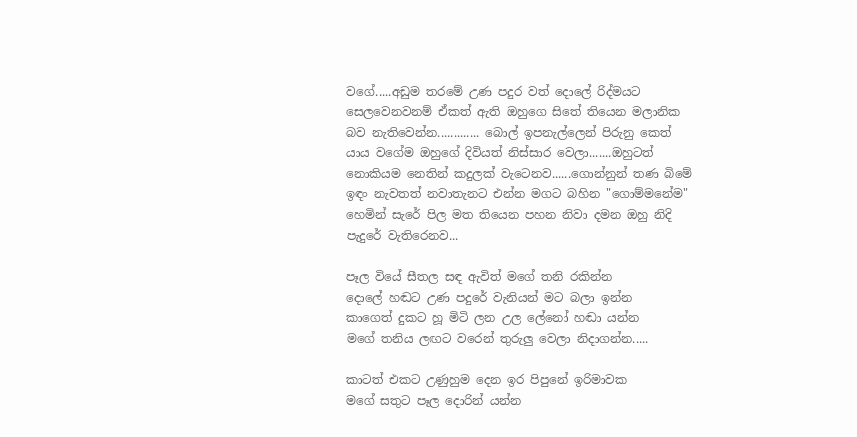වගේ.....අඩුම තරමේ උණ පදුර වත් දොලේ රිද්මයට සෙලවෙනවනම් ඒකත් ඇති ඔහුගෙ සිතේ තියෙන මලානික බව නැතිවෙන්න............. බොල් ඉපනැල්ලෙන් පිරුනු කෙත් යාය වගේම ඔහුගේ දිවියත් නිස්සාර වෙලා.......ඔහුටත් නොකියම නෙතින් කදුලක් වැටෙනව......ගොන්නුන් තණ බිමේ ඉඳං නැවතත් නවාතැනට එන්න මගට බහින "ගොම්මනේම" හෙමින් සැරේ පිල මත තියෙන පහන නිවා දමන ඔහු නිදි පැදුරේ වැතිරෙනව...

පෑල වියේ සීතල සඳ ඇවිත් මගේ තනි රකින්න
දොලේ හඬට උණ පදුරේ වැනියන් මට බලා ඉන්න
කාගෙත් දුකට හූ මිටි ලන උල ලේනෝ හඬා යන්න
මගේ තනිය ලඟට වරෙන් තුරුලු වෙලා නිදාගන්න.....

කාටත් එකට උණුහුම දෙන ඉර පිපුනේ ඉරිමාවක
මගේ සතුට පෑල දොරින් යන්න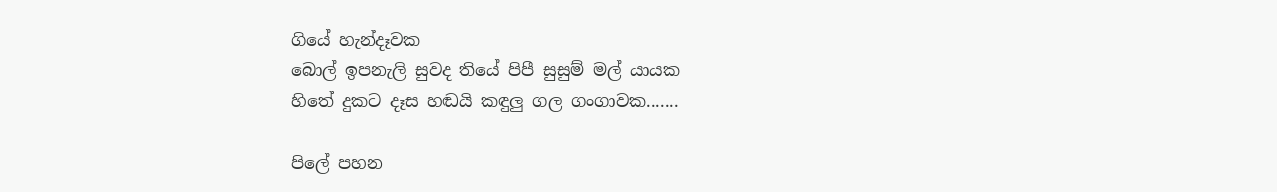ගියේ හැන්දෑවක
බොල් ඉපනැලි සුවද තියේ පිපී සුසුම් මල් යායක
හිතේ දුකට දෑස හඬයි කඳුලු ගල ගංගාවක.......

පිලේ පහන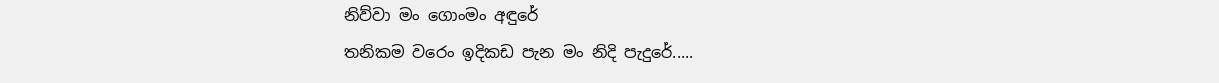නිව්වා මං ගොංමං අඳුරේ
තනිකම වරෙං ඉදිකඩ පැන මං නිදි පැදුරේ.....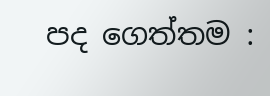පද ගෙත්තම :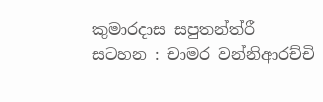කුමාරදාස සපුතන්ත්රී
සටහන : චාමර වන්නිආරච්චි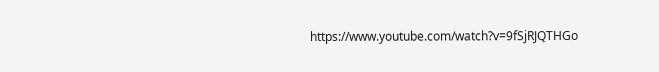https://www.youtube.com/watch?v=9fSjRJQTHGo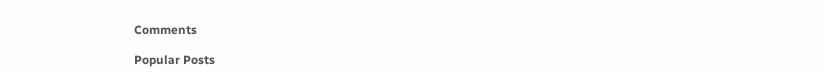Comments

Popular Posts